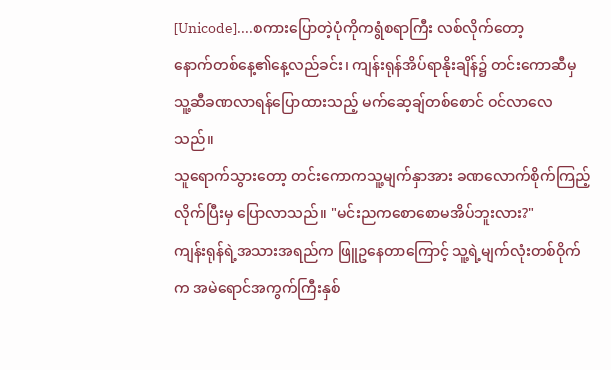[Unicode]....စကားပြောတဲ့ပုံကိုကရွံစရာကြီး လစ်လိုက်တော့
နောက်တစ်နေ့၏နေ့လည်ခင်း၊ ကျန်းရုန်အိပ်ရာနိုးချိန်၌ တင်းကောဆီမှ သူ့ဆီခဏလာရန်ပြောထားသည့် မက်ဆေ့ချ်တစ်စောင် ဝင်လာလေသည်။
သူရောက်သွားတော့ တင်းကောကသူ့မျက်နှာအား ခဏလောက်စိုက်ကြည့်လိုက်ပြီးမှ ပြောလာသည်။ "မင်းညကစောစောမအိပ်ဘူးလား?"
ကျန်းရုန်ရဲ့အသားအရည်က ဖြူဥနေတာကြောင့် သူ့ရဲ့မျက်လုံးတစ်ဝိုက်က အမဲရောင်အကွက်ကြီးနှစ်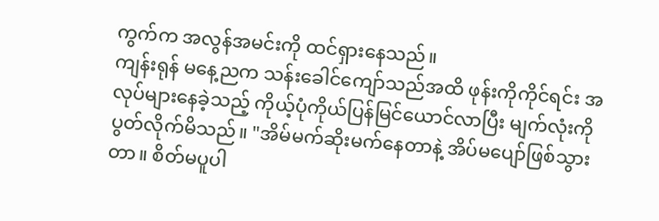ကွက်က အလွန်အမင်းကို ထင်ရှားနေသည်။
ကျန်းရုန် မနေ့ညက သန်းခေါင်ကျော်သည်အထိ ဖုန်းကိုကိုင်ရင်း အလုပ်များနေခဲ့သည့် ကိုယ့်ပုံကိုယ်ပြန်မြင်ယောင်လာပြီး မျက်လုံးကိုပွတ်လိုက်မိသည်။ "အိမ်မက်ဆိုးမက်နေတာနဲ့ အိပ်မပျော်ဖြစ်သွားတာ။ စိတ်မပူပါ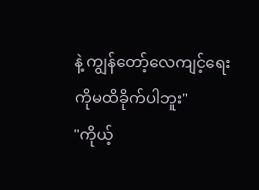နဲ့ ကျွန်တော့်လေကျင့်ရေးကိုမထိခိုက်ပါဘူး"
"ကိုယ့်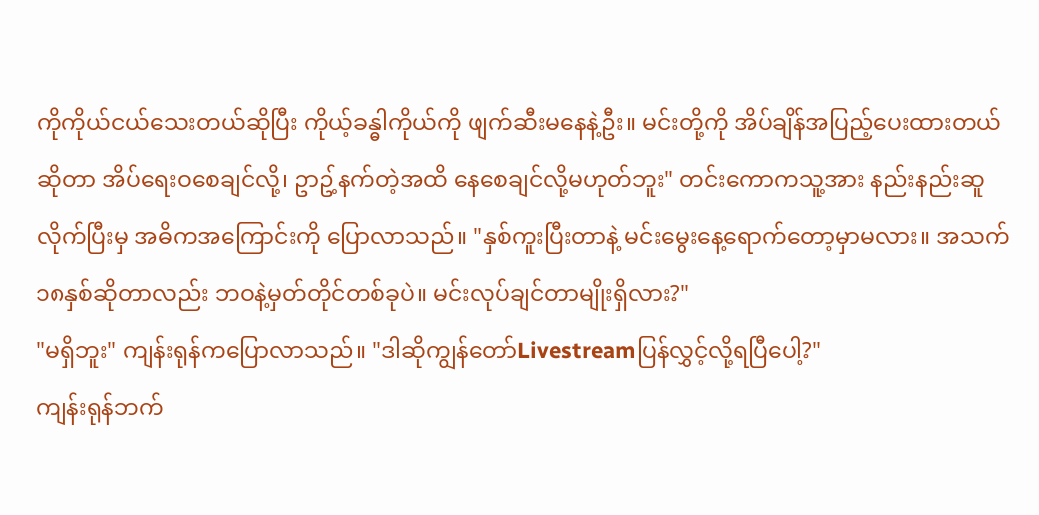ကိုကိုယ်ငယ်သေးတယ်ဆိုပြီး ကိုယ့်ခန္ဓါကိုယ်ကို ဖျက်ဆီးမနေနဲ့ဦး။ မင်းတို့ကို အိပ်ချိန်အပြည့်ပေးထားတယ်ဆိုတာ အိပ်ရေးဝစေချင်လို့၊ ဥာဥ့်နက်တဲ့အထိ နေစေချင်လို့မဟုတ်ဘူး" တင်းကောကသူ့အား နည်းနည်းဆူလိုက်ပြီးမှ အဓိကအကြောင်းကို ပြောလာသည်။ "နှစ်ကူးပြီးတာနဲ့ မင်းမွေးနေ့ရောက်တော့မှာမလား။ အသက်၁၈နှစ်ဆိုတာလည်း ဘဝနဲ့မှတ်တိုင်တစ်ခုပဲ။ မင်းလုပ်ချင်တာမျိုးရှိလား?"
"မရှိဘူး" ကျန်းရုန်ကပြောလာသည်။ "ဒါဆိုကျွန်တော်Livestreamပြန်လွှင့်လို့ရပြီပေါ့?"
ကျန်းရုန်ဘက်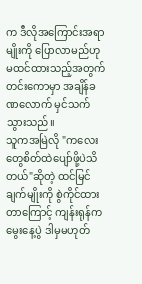က ဒီလိုအကြောင်းအရာမျိုးကို ပြောလာမည်ဟု မထင်ထားသည့်အတွက် တင်းကောမှာ အချိန်ခဏလောက် မှင်သက်သွားသည်။
သူကအမြဲလို "ကလေးတွေစိတ်ထဲပျော်ဖို့ပဲသိတယ်"ဆိုတဲ့ ထင်မြင်ချက်မျိုးကို စွဲကိုင်ထားတာကြောင့် ကျန်းရုန်က မွေးနေ့ပွဲ ဒါမှမဟုတ်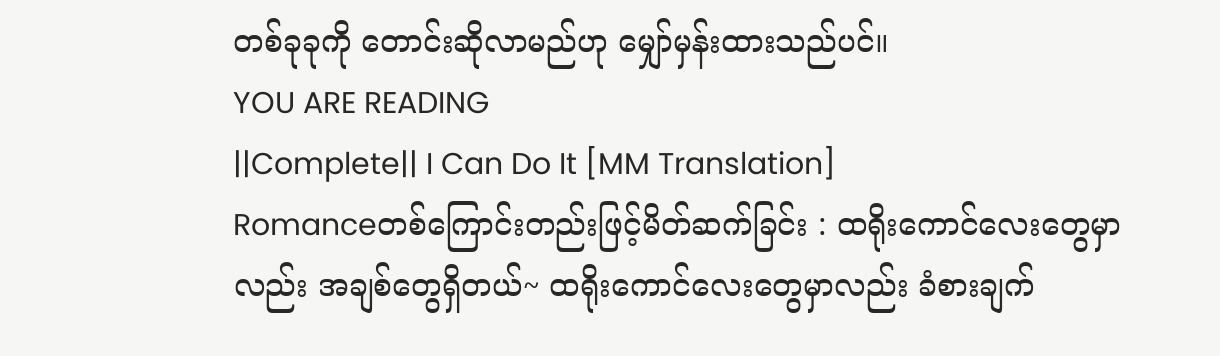တစ်ခုခုကို တောင်းဆိုလာမည်ဟု မျှော်မှန်းထားသည်ပင်။
YOU ARE READING
||Complete|| I Can Do It [MM Translation]
Romanceတစ်ကြောင်းတည်းဖြင့်မိတ်ဆက်ခြင်း : ထရိုးကောင်လေးတွေမှာလည်း အချစ်တွေရှိတယ်~ ထရိုးကောင်လေးတွေမှာလည်း ခံစားချက်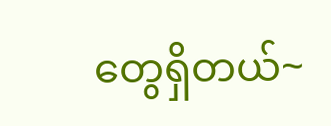တွေရှိတယ်~